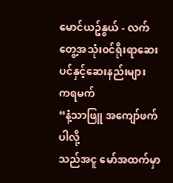မောင်ယဥ်နွယ် - လက်တွေ့အသုံး၀င်ရိုးရာဆေးပင်နှင့်ဆေးနည်းများ
ကရမက်
“နံ့သာဖြူ အကျော်ဖက်ပါလို့
သည်အငူ မော်အထက်မှာ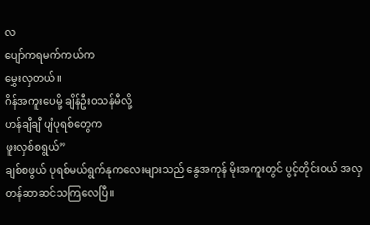လ
ပျော်ကရမက်ကယ်က
မွှေးလှတယ်။
ဂိန်အကူးပေမို့ ချိန်ဦးဝသန်မီလို့
ဟန်ချီချီ ပျံပုရစ်တွေက
ဖူးလှစ်စရွယ်”
ချစ်စဖွယ် ပုရစ်မယ်ရွက်နုကလေးများသည် နွေအကုန် မိုးအကူးတွင် ပွင့်တိုင်းဝယ် အလှတန်ဆာဆင်သကြလေပြီ။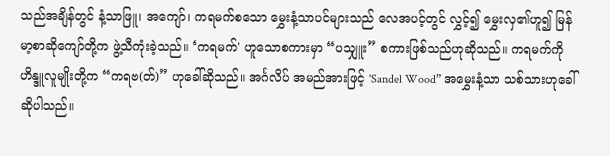သည်အချိန်တွင် နံ့သာဖြူ၊ အကျော်၊ ကရမက်စသော မွှေးနံ့သာပင်များသည် လေအပင့်တွင် လွှင့်၍ မွှေးလှ၏ဟူ၍ မြန်မာ့စာဆိုကျော်တို့က ဖွဲ့သီကုံးခဲ့သည်။ ‘ကရမက်' ဟူသောစကားမှာ “ပသျှူး” စကားဖြစ်သည်ဟုဆိုသည်။ ကရမက်ကို ဟိန္ဒူလူမျိုးတို့က “ကရဗ(တ်)” ဟုခေါ်ဆိုသည်။ အင်္ဂလိပ် အမည်အားဖြင့် 'Sandel Wood” အမွှေးနံ့သာ သစ်သားဟုခေါ်ဆိုပါသည်။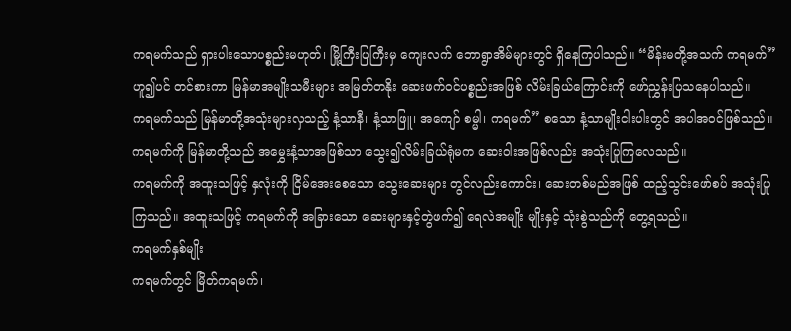ကရမက်သည် ရှားပါးသောပစ္စည်းမဟုတ်၊ မြို့ကြီးပြကြီးမှ ကျေးလက် ဘောရွာအိမ်များတွင် ရှိနေကြပါသည်။ “မိန်းမတို့အသက် ကရမက်” ဟူ၍ပင် တင်စားကာ မြန်မာအမျိုးသမီးများ အမြတ်တနိုး ဆေးဖက်ဝင်ပစ္စည်းအဖြစ် လိမ်းခြယ်ကြောင်းကို ဖော်ညွှန်းပြသနေပါသည်။
ကရမက်သည် မြန်မာတို့အသုံးများလှသည့် နံ့သာနီ၊ နံ့သာဖြူ၊ အကျော် စမ္မါ၊ ကရမက်” စသော နံ့သာမျိုးငါးပါးတွင် အပါအဝင်ဖြစ်သည်။ ကရမက်ကို မြန်မာတို့သည် အမွှေးနံ့သာအဖြစ်သာ သွေး၍လိမ်းခြယ်ရုံမက ဆေးဝါးအဖြစ်လည်း အသုံးပြုကြလေသည်။
ကရမက်ကို အထူးသဖြင့် နှလုံးကို ငြိမ်အေးစေသော သွေးဆေးများ တွင်လည်းကောင်း၊ ဆေးတစ်မည်အဖြစ် ထည့်သွင်းဖော်စပ် အသုံးပြုကြသည်။ အထူးသဖြင့် ကရမက်ကို အခြားသော ဆေးများနှင့်တွဲဖက်၍ ရေလဲအမျိုး မျိုးနှင့် သုံးစွဲသည်ကို တွေ့ရသည်။
ကရမက်နှစ်မျိုး
ကရမက်တွင် မြိတ်ကရမက်၊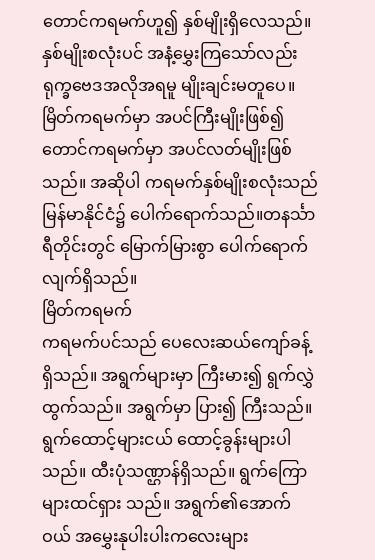တောင်ကရမက်ဟူ၍ နှစ်မျိုးရှိလေသည်။ နှစ်မျိုးစလုံးပင် အနံ့မွှေးကြသော်လည်း ရုက္ခဗေဒအလိုအရမူ မျိုးချင်းမတူပေ။ မြိတ်ကရမက်မှာ အပင်ကြီးမျိုးဖြစ်၍ တောင်ကရမက်မှာ အပင်လတ်မျိုးဖြစ်သည်။ အဆိုပါ ကရမက်နှစ်မျိုးစလုံးသည် မြန်မာနိုင်ငံ၌ ပေါက်ရောက်သည်။တနင်္သာရီတိုင်းတွင် မြောက်မြားစွာ ပေါက်ရောက်လျက်ရှိသည်။
မြိတ်ကရမက်
ကရမက်ပင်သည် ပေလေးဆယ်ကျော်ခန့်ရှိသည်။ အရွက်များမှာ ကြီးမား၍ ရွက်လွှဲထွက်သည်။ အရွက်မှာ ပြား၍ ကြီးသည်။ ရွက်ထောင့်များငယ် ထောင့်ခွန်းများပါသည်။ ထီးပုံသဏ္ဌာန်ရှိသည်။ ရွက်ကြောများထင်ရှား သည်။ အရွက်၏အောက်ဝယ် အမွှေးနုပါးပါးကလေးများ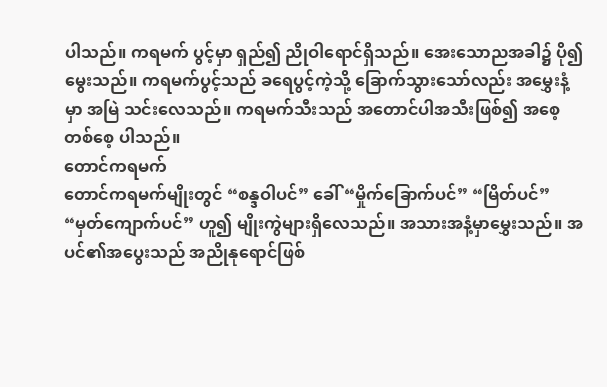ပါသည်။ ကရမက် ပွင့်မှာ ရှည်၍ ညိုဝါရောင်ရှိသည်။ အေးသောညအခါ၌ ပို၍မွေးသည်။ ကရမက်ပွင့်သည် ခရေပွင့်ကဲ့သို့ ခြောက်သွားသော်လည်း အမွှေးနံ့မှာ အမြဲ သင်းလေသည်။ ကရမက်သီးသည် အတောင်ပါအသီးဖြစ်၍ အစေ့တစ်စေ့ ပါသည်။
တောင်ကရမက်
တောင်ကရမက်မျိုးတွင် “စန္ဒဝါပင်” ခေါ် “မှိုက်ခြောက်ပင်” “မြိတ်ပင်” “မှတ်ကျောက်ပင်” ဟူ၍ မျိုးကွဲများရှိလေသည်။ အသားအနံ့မှာမွှေးသည်။ အပင်၏အပွေးသည် အညိုနုရောင်ဖြစ်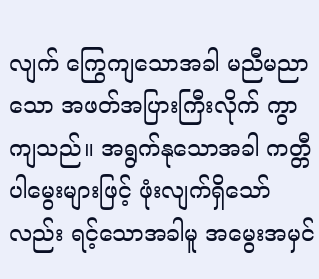လျက် ကြွေကျသောအခါ မညီမညာသော အဖတ်အပြားကြီးလိုက် ကွာကျသည်။ အရွက်နုသောအခါ ကတ္တီပါမွေးများဖြင့် ဖုံးလျက်ရှိသော်လည်း ရင့်သောအခါမူ အမွေးအမှင်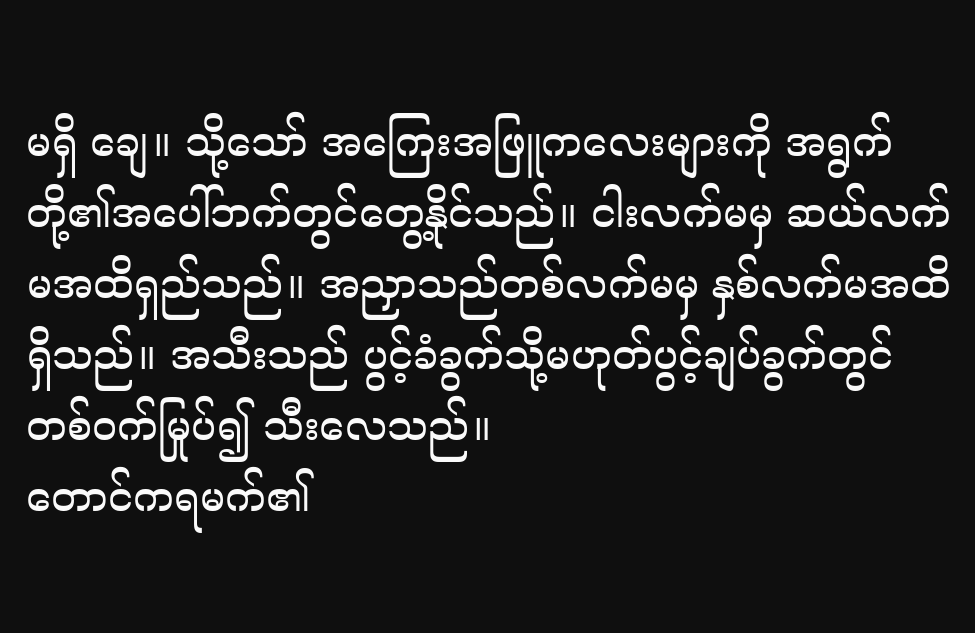မရှိ ချေ။ သို့သော် အကြေးအဖြူကလေးများကို အရွက်တို့၏အပေါ်ဘက်တွင်တွေ့နိုင်သည်။ ငါးလက်မမှ ဆယ်လက်မအထိရှည်သည်။ အညှာသည်တစ်လက်မမှ နှစ်လက်မအထိရှိသည်။ အသီးသည် ပွင့်ခံခွက်သို့မဟုတ်ပွင့်ချပ်ခွက်တွင် တစ်ဝက်မြုပ်၍ သီးလေသည်။
တောင်ကရမက်၏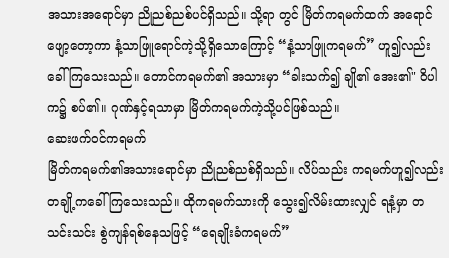အသားအရောင်မှာ ညိုညစ်ညစ်ပင်ရှိသည်။ သို့ရာ တွင် မြိတ်ကရမက်ထက် အရောင်ဖျော့တော့ကာ နံ့သာဖြူရောင်ကဲ့သို့ရှိသောကြောင့် “နံ့သာဖြူကရမက်” ဟူ၍လည်း ခေါ်ကြသေးသည်။ တောင်ကရမက်၏ အသားမှာ “ခါးသက်၍ ချို၏ အေး၏" ဝိပါက၌ စပ်၏။ ဂုဏ်နှင့်ရသာမှာ မြိတ်ကရမက်ကဲ့သို့ပင်ဖြစ်သည်။
ဆေးဖက်ဝင်ကရမက်
မြိတ်ကရမက်၏အသားရောင်မှာ ညိုညစ်ညစ်ရှိသည်။ လိပ်သည်း ကရမက်ဟူ၍လည်း တချို့ကခေါ်ကြသေးသည်။ ထိုကရမက်သားကို သွေး၍လိမ်းထားလျှင် ရနံ့မှာ တသင်းသင်း စွဲကျန်ရစ်နေသဖြင့် “ရေချိုးခံကရမက်”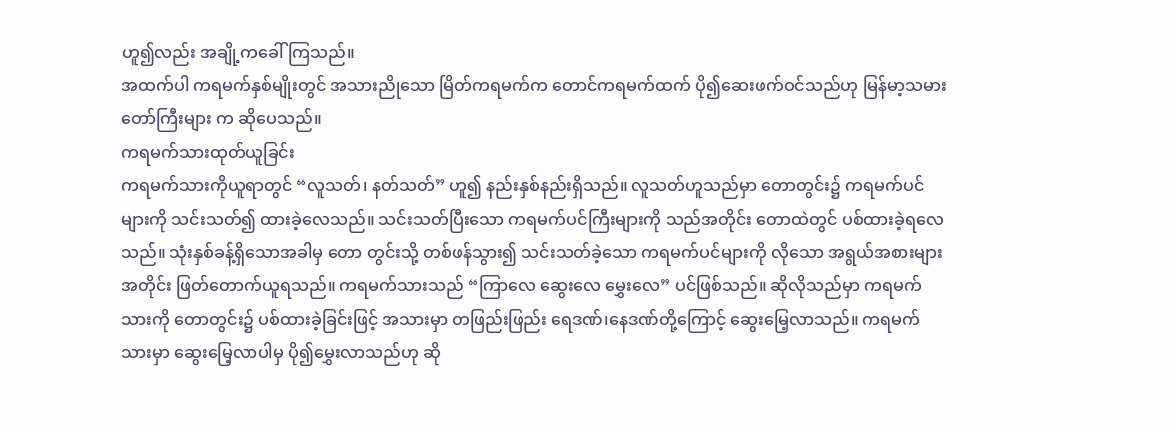ဟူ၍လည်း အချို့ကခေါ်ကြသည်။
အထက်ပါ ကရမက်နှစ်မျိုးတွင် အသားညိုသော မြိတ်ကရမက်က တောင်ကရမက်ထက် ပို၍ဆေးဖက်ဝင်သည်ဟု မြန်မာ့သမားတော်ကြီးများ က ဆိုပေသည်။
ကရမက်သားထုတ်ယူခြင်း
ကရမက်သားကိုယူရာတွင် “လူသတ်၊ နတ်သတ်” ဟူ၍ နည်းနှစ်နည်းရှိသည်။ လူသတ်ဟူသည်မှာ တောတွင်း၌ ကရမက်ပင်များကို သင်းသတ်၍ ထားခဲ့လေသည်။ သင်းသတ်ပြီးသော ကရမက်ပင်ကြီးများကို သည်အတိုင်း တောထဲတွင် ပစ်ထားခဲ့ရလေသည်။ သုံးနှစ်ခန့်ရှိသောအခါမှ တော တွင်းသို့ တစ်ဖန်သွား၍ သင်းသတ်ခဲ့သော ကရမက်ပင်များကို လိုသော အရွယ်အစားများအတိုင်း ဖြတ်တောက်ယူရသည်။ ကရမက်သားသည် “ကြာလေ ဆွေးလေ မွှေးလေ” ပင်ဖြစ်သည်။ ဆိုလိုသည်မှာ ကရမက်သားကို တောတွင်း၌ ပစ်ထားခဲ့ခြင်းဖြင့် အသားမှာ တဖြည်းဖြည်း ရေဒဏ်၊နေဒဏ်တို့ကြောင့် ဆွေးမြေ့လာသည်။ ကရမက်သားမှာ ဆွေးမြေ့လာပါမှ ပို၍မွှေးလာသည်ဟု ဆို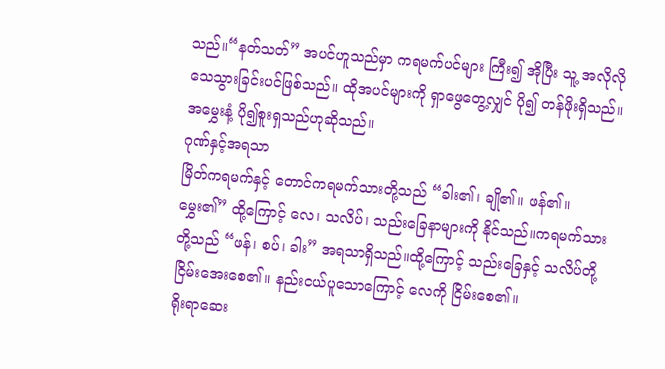သည်။“နတ်သတ်” အပင်ဟူသည်မှာ ကရမက်ပင်များ ကြီး၍ အိုပြီး သူ့ အလိုလို သေသွားခြင်းပင်ဖြစ်သည်။ ထိုအပင်များကို ရှာဖွေတွေ့လျှင် ပို၍ တန်ဖိုးရှိသည်။ အမွှေးနံ့ ပို၍စူးရှသည်ဟုဆိုသည်။
ဂုဏ်နှင့်အရသာ
မြိတ်ကရမက်နှင့် တောင်ကရမက်သားတို့သည် “ခါး၏၊ ချို၏။ ဖန်၏။ မွှေး၏” ထို့ကြောင့် လေ၊ သလိပ်၊ သည်းခြေနာများကို နိုင်သည်။ကရမက်သားတို့သည် “ဖန်၊ စပ်၊ ခါး” အရသာရှိသည်။ထို့ကြောင့် သည်းခြေနှင့် သလိပ်တို့ ငြိမ်းအေးစေ၏။ နည်းငယ်ပူသောကြောင့် လေကို ငြိမ်းစေ၏။
ရိုးရာဆေး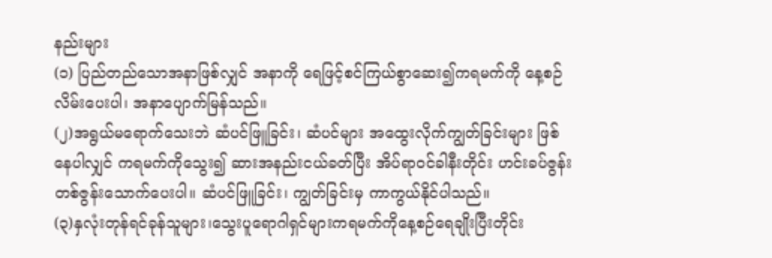နည်းများ
(၁) ပြည်တည်သောအနာဖြစ်လျှင် အနာကို ရေဖြင့်စင်ကြယ်စွာဆေး၍ကရမက်ကို နေ့စဉ်လိမ်းပေးပါ၊ အနာပျောက်မြန်သည်။
(၂)အရွယ်မရောက်သေးဘဲ ဆံပင်ဖြူခြင်း၊ ဆံပင်များ အထွေးလိုက်ကျွတ်ခြင်းများ ဖြစ်နေပါလျှင် ကရမက်ကိုသွေး၍ ဆားအနည်းငယ်ခတ်ပြီး အိပ်ရာဝင်ခါနီးတိုင်း ဟင်းခပ်ဇွန်းတစ်ဇွန်းသောက်ပေးပါ။ ဆံပင်ဖြူခြင်း၊ ကျွတ်ခြင်းမှ ကာကွယ်နိုင်ပါသည်။
(၃)နှလုံးတုန်ရင်ခုန်သူများ၊သွေးပူရောဂါရှင်များကရမက်ကိုနေ့စဉ်ရေချိုးပြီးတိုင်း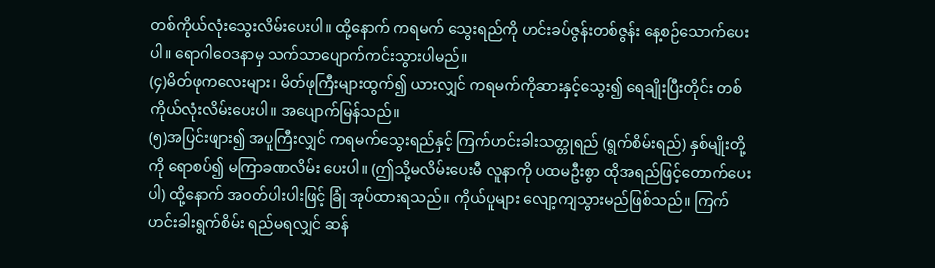တစ်ကိုယ်လုံးသွေးလိမ်းပေးပါ။ ထို့နောက် ကရမက် သွေးရည်ကို ဟင်းခပ်ဇွန်းတစ်ဇွန်း နေ့စဉ်သောက်ပေးပါ။ ရောဂါဝေဒနာမှ သက်သာပျောက်ကင်းသွားပါမည်။
(၄)မိတ်ဖုကလေးများ၊ မိတ်ဖုကြီးများထွက်၍ ယားလျှင် ကရမက်ကိုဆားနှင့်သွေး၍ ရေချိုးပြီးတိုင်း တစ်ကိုယ်လုံးလိမ်းပေးပါ။ အပျောက်မြန်သည်။
(၅)အပြင်းဖျား၍ အပူကြီးလျှင် ကရမက်သွေးရည်နှင့် ကြက်ဟင်းခါးသတ္တုရည် (ရွက်စိမ်းရည်) နှစ်မျိုးတို့ကို ရောစပ်၍ မကြာခဏလိမ်း ပေးပါ။ (ဤသို့မလိမ်းပေးမီ လူနာကို ပထမဦးစွာ ထိုအရည်ဖြင့်တောက်ပေးပါ) ထို့နောက် အဝတ်ပါးပါးဖြင့် ခြုံ အုပ်ထားရသည်။ ကိုယ်ပူများ လျော့ကျသွားမည်ဖြစ်သည်။ ကြက်ဟင်းခါးရွက်စိမ်း ရည်မရလျှင် ဆန်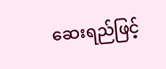ဆေးရည်ဖြင့်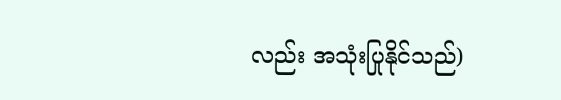လည်း အသုံးပြုနိုင်သည်)